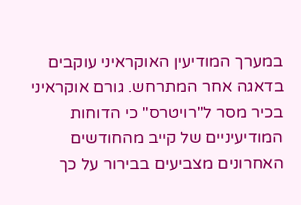במערך המודיעין האוקראיני עוקבים בדאגה אחר המתרחש. גורם אוקראיני בכיר מסר ל"רויטרס" כי הדוחות המודיעיניים של קייב מהחודשים האחרונים מצביעים בבירור על כך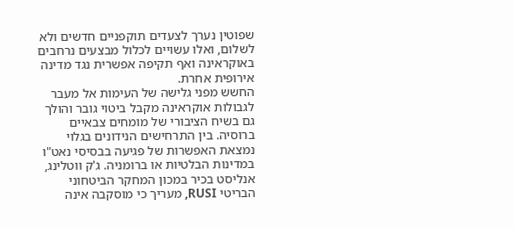שפוטין נערך לצעדים תוקפניים חדשים ולא לשלום, ואלו עשויים לכלול מבצעים נרחבים באוקראינה ואף תקיפה אפשרית נגד מדינה אירופית אחרת.
החשש מפני גלישה של העימות אל מעבר לגבולות אוקראינה מקבל ביטוי גובר והולך גם בשיח הציבורי של מומחים צבאיים ברוסיה. בין התרחישים הנידונים בגלוי נמצאת האפשרות של פגיעה בבסיסי נאט"ו במדינות הבלטיות או ברומניה. ג'ק ווטלינג, אנליסט בכיר במכון המחקר הביטחוני הבריטי RUSI, מעריך כי מוסקבה אינה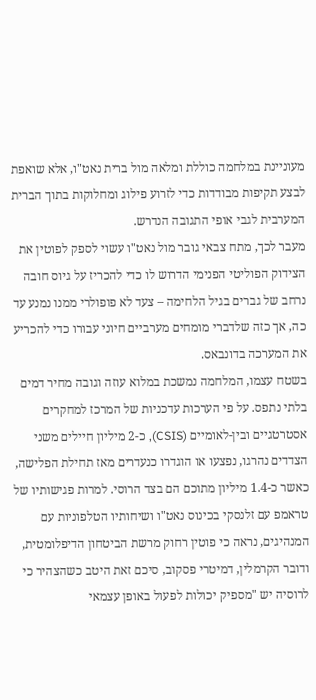מעוניינת במלחמה כוללת ומלאה מול ברית נאט"ו, אלא שואפת לבצע תקיפות מבודדות כדי לזרוע פילוג ומחלוקות בתוך הברית המערבית לגבי אופי התגובה הנדרש.
מעבר לכך, מתח צבאי גובר מול נאט"ו עשוי לספק לפוטין את הצידוק הפוליטי הפנימי הדרוש לו כדי להכריז על גיוס חובה נרחב של גברים בגיל הלחימה – צעד לא פופולרי ממנו נמנע עד כה, אך כזה שלדברי מומחים מערביים חיוני עבורו כדי להכריע את המערכה בדונבאס.
בשטח עצמו, המלחמה נמשכת במלוא עוזה וגובה מחיר דמים בלתי נתפס. על פי הערכות עדכניות של המרכז למחקרים אסטרטגיים ובין-לאומיים (CSIS), כ-2 מיליון חיילים משני הצדדים נהרגו, נפצעו או הוגדרו כנעדרים מאז תחילת הפלישה, כאשר כ-1.4 מיליון מתוכם הם בצד הרוסי. למרות פגישותיו של טראמפ עם זלנסקי בכינוס נאט"ו ושיחותיו הטלפוניות עם המנהיגים, נראה כי פוטין רחוק מרשת הביטחון הדיפלומטית, ודובר הקרמלין, דמיטרי פסקוב, סיכם זאת היטב כשהצהיר כי לרוסיה יש "מספיק יכולות לפעול באופן עצמאי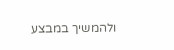ולהמשיך במבצע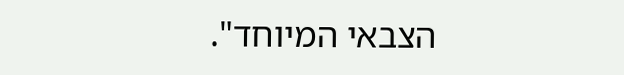הצבאי המיוחד".